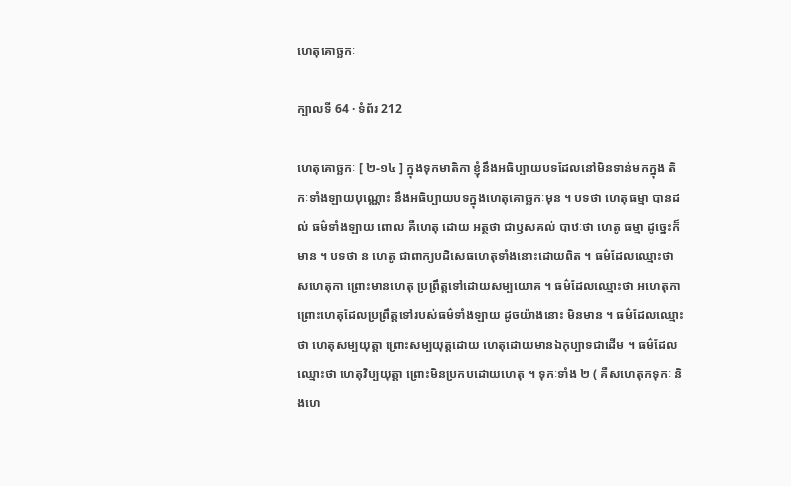ហេតុគោច្ឆកៈ

ក្បាលទី 64 · ទំព័រ 212

ហេតុគោច្ឆកៈ [ ២-១៤ ] ក្នុងទុកមាតិកា ខ្ញុំនឹងអធិប្បាយបទដែលនៅមិនទាន់មកក្នុង តិកៈទាំងឡាយបុណ្ណោះ នឹងអធិប្បាយបទក្នុងហេតុគោច្ឆកៈមុន ។ បទថា ហេតុធម្មា បានដល់ ធម៌ទាំងឡាយ ពោល គឺហេតុ ដោយ អត្ថថា ជាឫសគល់ បាឋៈថា ហេតូ ធម្មា ដូច្នេះក៏មាន ។ បទថា ន ហេតូ ជាពាក្យបដិសេធហេតុទាំងនោះដោយពិត ។ ធម៌ដែលឈ្មោះថា សហេតុកា ព្រោះមានហេតុ ប្រព្រឹត្តទៅដោយសម្បយោគ ។ ធម៌ដែលឈ្មោះថា អហេតុកា ព្រោះហេតុដែលប្រព្រឹត្តទៅរបស់ធម៌ទាំងឡាយ ដូចយ៉ាងនោះ មិនមាន ។ ធម៌ដែលឈ្មោះថា ហេតុសម្បយុត្តា ព្រោះសម្បយុត្តដោយ ហេតុដោយមានឯកុប្បាទជាដើម ។ ធម៌ដែលឈ្មោះថា ហេតុវិប្បយុត្តា ព្រោះមិនប្រកបដោយហេតុ ។ ទុកៈទាំង ២ ( គឺសហេតុកទុកៈ និងហេ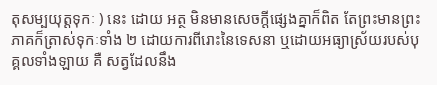តុសម្បយុត្តទុកៈ ) នេះ ដោយ អត្ថ មិនមានសេចក្តីផ្សេងគ្នាក៏ពិត តែព្រះមានព្រះភាគក៏ត្រាស់ទុកៈទាំង ២ ដោយការពីរោះនៃទេសនា ឬដោយអធ្យាស្រ័យរបស់បុគ្គលទាំងឡាយ គឺ សត្វដែលនឹង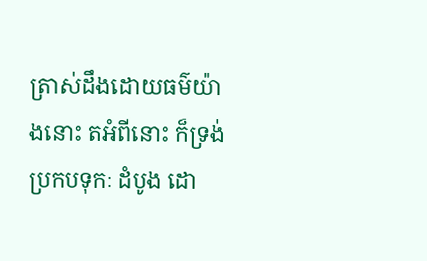ត្រាស់ដឹងដោយធម៌យ៉ាងនោះ តអំពីនោះ ក៏ទ្រង់ប្រកបទុកៈ ដំបូង ដោ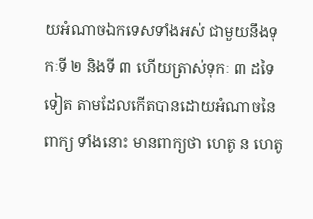យអំណាចឯកទេសទាំងអស់ ជាមួយនឹងទុកៈទី ២ និងទី ៣ ហើយត្រាស់ទុកៈ ៣ ដទៃទៀត តាមដែលកើតបានដោយអំណាចនៃពាក្យ ទាំងនោះ មានពាក្យថា ហេតូ ន ហេតូ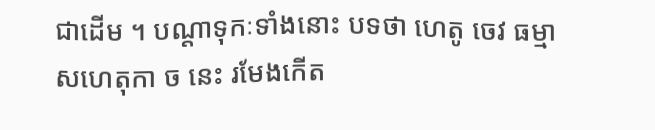ជាដើម ។ បណ្តាទុកៈទាំងនោះ បទថា ហេតូ ចេវ ធម្មា សហេតុកា ច នេះ រមែងកើត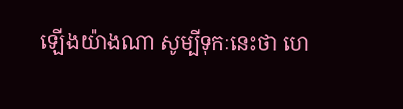ឡើងយ៉ាងណា សូម្បីទុកៈនេះថា ហេ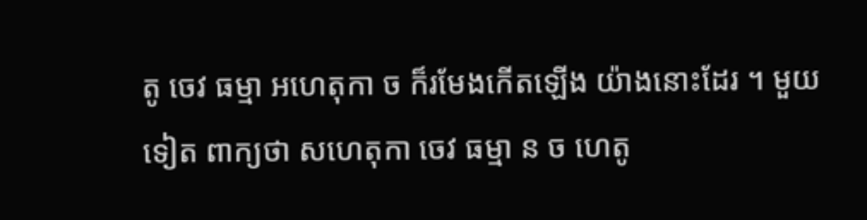តូ ចេវ ធម្មា អហេតុកា ច ក៏រមែងកើតឡើង យ៉ាងនោះដែរ ។ មួយទៀត ពាក្យថា សហេតុកា ចេវ ធម្មា ន ច ហេតូ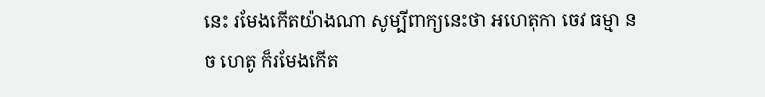នេះ រមែងកើតយ៉ាងណា សូម្បីពាក្យនេះថា អហេតុកា ចេវ ធម្មា ន ច ហេតូ ក៏រមែងកើត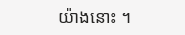យ៉ាងនោះ ។